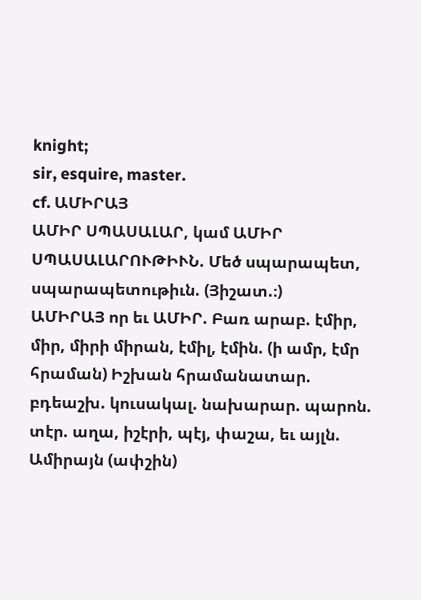knight;
sir, esquire, master.
cf. ԱՄԻՐԱՅ
ԱՄԻՐ ՍՊԱՍԱԼԱՐ, կամ ԱՄԻՐ ՍՊԱՍԱԼԱՐՈՒԹԻՒՆ. Մեծ սպարապետ, սպարապետութիւն. (Յիշատ.։)
ԱՄԻՐԱՅ որ եւ ԱՄԻՐ. Բառ արաբ. էմիր, միր, միրի միրան, էմիլ, էմին. (ի ամր, էմր հրաման) Իշխան հրամանատար. բդեաշխ. կուսակալ. նախարար. պարոն. տէր. աղա, իշէրի, պէյ, փաշա, եւ այլն.
Ամիրայն (ափշին)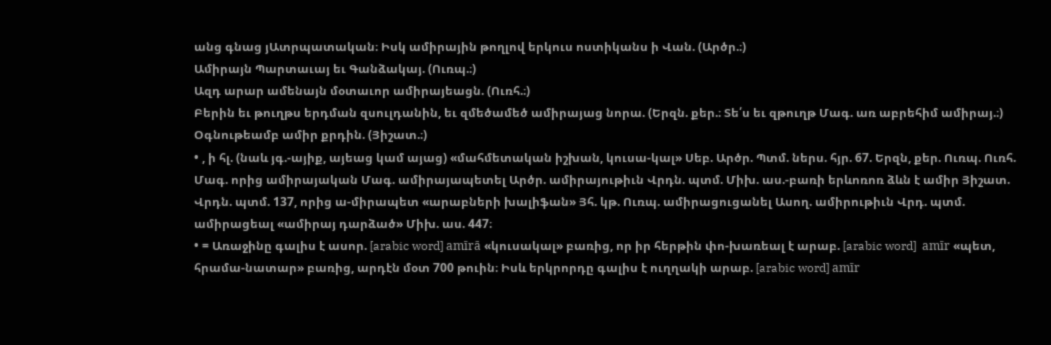անց գնաց յԱտրպատական։ Իսկ ամիրային թողլով երկուս ոստիկանս ի Վան. (Արծր.։)
Ամիրայն Պարտաւայ եւ Գանձակայ. (Ուռպ.։)
Ազդ արար ամենայն մօտաւոր ամիրայեացն. (Ուռհ.։)
Բերին եւ թուղթս երդման զսուլդանին, եւ զմեծամեծ ամիրայաց նորա. (Երզն. քեր.։ Տե՛ս եւ զթուղթ Մագ. առ աբրեհիմ ամիրայ.։)
Օգնութեամբ ամիր քրդին. (Յիշատ.։)
• , ի հլ. (նաև յգ.-այիք, այեաց կամ այաց) «մահմետական իշխան, կուսա-կալ» Սեբ. Արծր. Պտմ. ներս. հյր. 67. Երզն, քեր. Ուռպ. Ուռհ. Մագ. որից ամիրայական Մագ. ամիրայապետել Արծր. ամիրայութիւն Վրդն. պտմ. Միխ. աս.-բառի երևոռոռ ձևն է ամիր Յիշատ. Վրդն. պտմ. 137, որից ա-միրապետ «արաբների խալիֆան» Յհ. կթ. Ուռպ. ամիրացուցանել Ասող. ամիրութիւն Վրդ. պտմ. ամիրացեալ «ամիրայ դարձած» Միխ. աս. 447։
• = Առաջինը գալիս է ասոր. [arabic word] amīrā «կուսակալ» բառից, որ իր հերթին փո-խառեալ է արաբ. [arabic word]  amīr «պետ, հրամա-նատար» բառից, արդէն մօտ 700 թուին։ Իսև երկրորդը գալիս է ուղղակի արաբ. [arabic word] amīr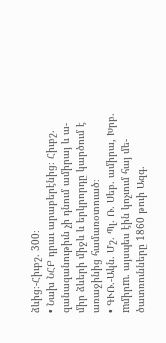ձևից։-Հիւբշ. 300։
• Նախ ՆՀԲ դրաւ արաբերէնից։ Հիւբշ. զանազանութիւն չի դնում ամիրայ և ա-միր ձևերի միջև և երկրորդը կարծում է առաջինից համառօտուած։
• ԳՒՌ.-Ակն. Մշ. Պլ. Ռ. Սեբ. ամիրա, Խրբ. mմիրm. այսպես էին կոչւում հայ մե-ծատռունները 1860 թուի Ազգ.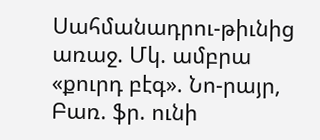Սահմանադրու-թիւնից առաջ. Մկ. ամբրա «քուրդ բէգ». Նո-րայր, Բառ. ֆր. ունի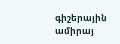գիշերային ամիրայ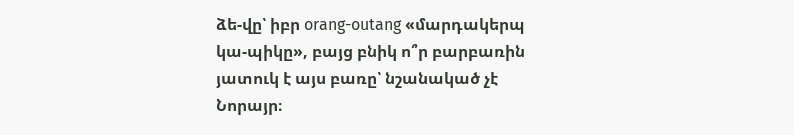ձե-վը՝ իբր orang-outang «մարդակերպ կա-պիկը», բայց բնիկ ո՞ր բարբառին յատուկ է այս բառը՝ նշանակած չէ Նորայր։